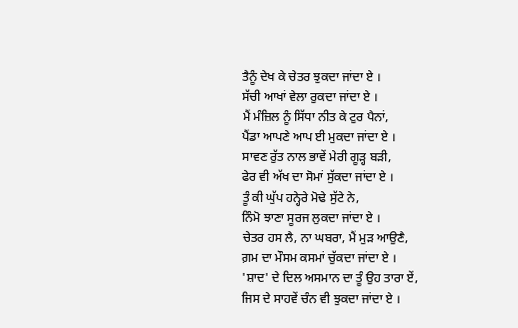ਤੈਨੂੰ ਦੇਖ ਕੇ ਚੇਤਰ ਝੁਕਦਾ ਜਾਂਦਾ ਏ ।
ਸੱਚੀ ਆਖਾਂ ਵੇਲਾ ਰੁਕਦਾ ਜਾਂਦਾ ਏ ।
ਮੈਂ ਮੰਜ਼ਿਲ ਨੂੰ ਸਿੱਧਾ ਨੀਤ ਕੇ ਟੁਰ ਪੈਨਾਂ,
ਪੈਂਡਾ ਆਪਣੇ ਆਪ ਈ ਮੁਕਦਾ ਜਾਂਦਾ ਏ ।
ਸਾਵਣ ਰੁੱਤ ਨਾਲ ਭਾਵੇਂ ਮੇਰੀ ਗੂੜ੍ਹ ਬੜੀ,
ਫੇਰ ਵੀ ਅੱਖ ਦਾ ਸੋਮਾਂ ਸੁੱਕਦਾ ਜਾਂਦਾ ਏ ।
ਤੂੰ ਕੀ ਘੁੱਪ ਹਨ੍ਹੇਰੇ ਮੋਢੇ ਸੁੱਟੇ ਨੇ,
ਨਿੰਮੋ ਝਾਣਾ ਸੂਰਜ ਲੁਕਦਾ ਜਾਂਦਾ ਏ ।
ਚੇਤਰ ਹਸ ਲੈ, ਨਾ ਘਬਰਾ, ਮੈਂ ਮੁੜ ਆਉਣੈ,
ਗ਼ਮ ਦਾ ਮੌਸਮ ਕਸਮਾਂ ਚੁੱਕਦਾ ਜਾਂਦਾ ਏ ।
'ਸ਼ਾਦ' ਦੇ ਦਿਲ ਅਸਮਾਨ ਦਾ ਤੂੰ ਉਹ ਤਾਰਾ ਏਂ,
ਜਿਸ ਦੇ ਸਾਹਵੇਂ ਚੰਨ ਵੀ ਝੁਕਦਾ ਜਾਂਦਾ ਏ ।